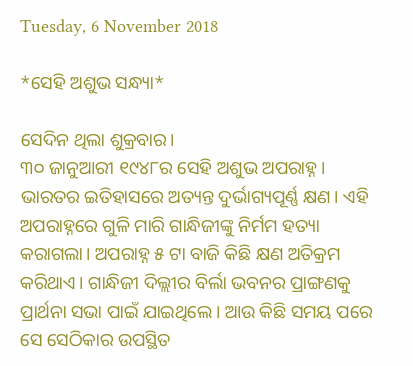Tuesday, 6 November 2018

*ସେହି ଅଶୁଭ ସନ୍ଧ୍ୟା*

ସେଦିନ ଥିଲା ଶୁକ୍ରବାର।
୩୦ ଜାନୁଆରୀ ୧୯୪୮ର ସେହି ଅଶୁଭ ଅପରାହ୍ନ। ଭାରତର ଇତିହାସରେ ଅତ୍ୟନ୍ତ ଦୁର୍ଭାଗ୍ୟପୂର୍ଣ୍ଣ କ୍ଷଣ। ଏହି ଅପରାହ୍ନରେ ଗୁଳି ମାରି ଗାନ୍ଧିଜୀଙ୍କୁ ନିର୍ମମ ହତ୍ୟା କରାଗଲା। ଅପରାହ୍ନ ୫ ଟା ବାଜି କିଛି କ୍ଷଣ ଅତିକ୍ରମ କରିଥାଏ। ଗାନ୍ଧିଜୀ ଦିଲ୍ଲୀର ବିର୍ଲା ଭବନର ପ୍ରାଙ୍ଗଣକୁ ପ୍ରାର୍ଥନା ସଭା ପାଇଁ ଯାଇଥିଲେ। ଆଉ କିଛି ସମୟ ପରେ ସେ ସେଠିକାର ଉପସ୍ଥିତ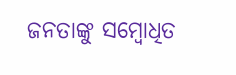ଜନତାଙ୍କୁ ସମ୍ବୋଧିତ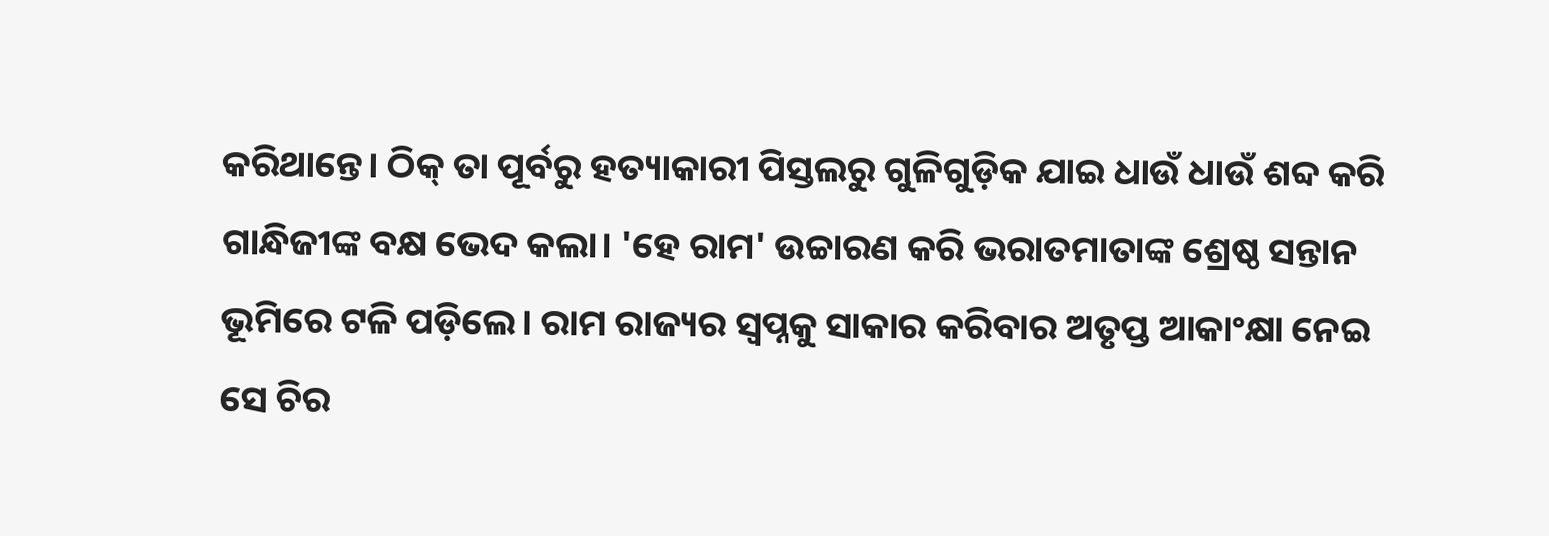କରିଥାନ୍ତେ। ଠିକ୍ ତା ପୂର୍ବରୁ ହତ୍ୟାକାରୀ ପିସ୍ତଲରୁ ଗୁଳିଗୁଡ଼ିକ ଯାଇ ଧାଉଁ ଧାଉଁ ଶବ୍ଦ କରି ଗାନ୍ଧିଜୀଙ୍କ ବକ୍ଷ ଭେଦ କଲା। 'ହେ ରାମ' ଉଚ୍ଚାରଣ କରି ଭରାତମାତାଙ୍କ ଶ୍ରେଷ୍ଠ ସନ୍ତାନ ଭୂମିରେ ଟଳି ପଡ଼ିଲେ। ରାମ ରାଜ୍ୟର ସ୍ବପ୍ନକୁ ସାକାର କରିବାର ଅତୃପ୍ତ ଆକାଂକ୍ଷା ନେଇ ସେ ଚିର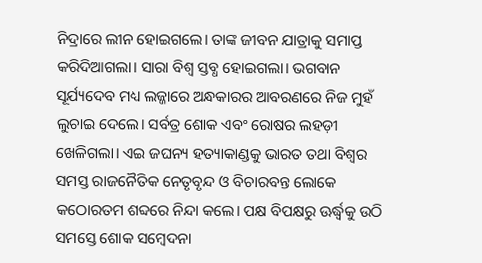ନିଦ୍ରାରେ ଲୀନ ହୋଇଗଲେ। ତାଙ୍କ ଜୀବନ ଯାତ୍ରାକୁ ସମାପ୍ତ କରିଦିଆଗଲା। ସାରା ବିଶ୍ୱ ସ୍ତବ୍ଧ ହୋଇଗଲା। ଭଗବାନ ସୂର୍ଯ୍ୟଦେବ ମଧ୍ୟ ଲଜ୍ଜାରେ ଅନ୍ଧକାରର ଆବରଣରେ ନିଜ ମୁହଁ ଲୁଚାଇ ଦେଲେ। ସର୍ବତ୍ର ଶୋକ ଏବଂ ରୋଷର ଲହଡ଼ୀ ଖେଳିଗଲା। ଏଇ ଜଘନ୍ୟ ହତ୍ୟାକାଣ୍ଡକୁ ଭାରତ ତଥା ବିଶ୍ୱର ସମସ୍ତ ରାଜନୈତିକ ନେତୃବୃନ୍ଦ ଓ ବିଚାରବନ୍ତ ଲୋକେ କଠୋରତମ ଶବ୍ଦରେ ନିନ୍ଦା କଲେ। ପକ୍ଷ ବିପକ୍ଷରୁ ଊର୍ଦ୍ଧ୍ୱକୁ ଉଠି ସମସ୍ତେ ଶୋକ ସମ୍ବେଦନା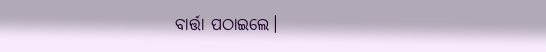ବାର୍ତ୍ତା ପଠାଇଲେ।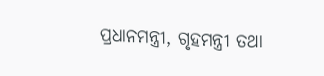ପ୍ରଧାନମନ୍ତ୍ରୀ, ଗୃହମନ୍ତ୍ରୀ ତଥା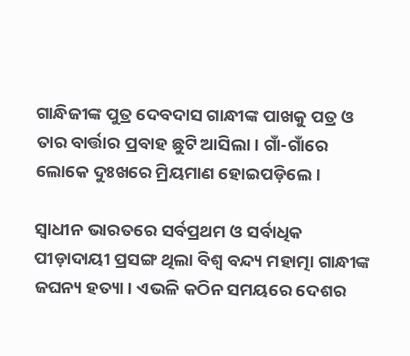ଗାନ୍ଧିଜୀଙ୍କ ପୁତ୍ର ଦେବଦାସ ଗାନ୍ଧୀଙ୍କ ପାଖକୁ ପତ୍ର ଓ ତାର ବାର୍ତ୍ତାର ପ୍ରବାହ ଛୁଟି ଆସିଲା। ଗାଁ-ଗାଁରେ ଲୋକେ ଦୁଃଖରେ ମ୍ରିୟମାଣ ହୋଇପଡ଼ିଲେ।

ସ୍ୱାଧୀନ ଭାରତରେ ସର୍ବପ୍ରଥମ ଓ ସର୍ବାଧିକ ପୀଡ଼ାଦାୟୀ ପ୍ରସଙ୍ଗ ଥିଲା ବିଶ୍ୱ ବନ୍ଦ୍ୟ ମହାତ୍ମା ଗାନ୍ଧୀଙ୍କ ଜଘନ୍ୟ ହତ୍ୟା। ଏଭଳି କଠିନ ସମୟରେ ଦେଶର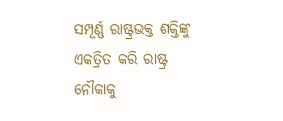ସମ୍ପୂର୍ଣ୍ଣ ରାଷ୍ଟ୍ରଭକ୍ତ ଶକ୍ତିଙ୍କୁ ଏକତ୍ରିତ କରି ରାଷ୍ଟ୍ର ନୌକାକୁ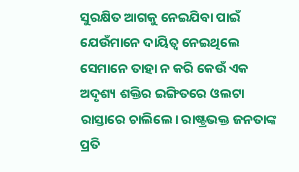ସୁରକ୍ଷିତ ଆଗକୁ ନେଇଯିବା ପାଇଁ ଯେଉଁମାନେ ଦାୟିତ୍ୱ ନେଇଥିଲେ ସେମାନେ ତାହା ନ କରି କେଉଁ ଏକ ଅଦୃଶ୍ୟ ଶକ୍ତିର ଇଙ୍ଗିତରେ ଓଲଟା ରାସ୍ତାରେ ଚାଲିଲେ। ରାଷ୍ଟ୍ରଭକ୍ତ ଜନତାଙ୍କ ପ୍ରତି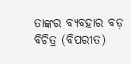ତାଙ୍କର ବ୍ୟବହାର ବଡ଼ ବିଚିତ୍ର (ବିପରୀତ)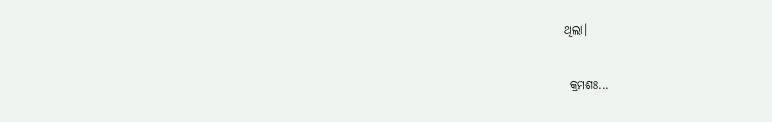ଥିଲା।

 କ୍ରମଶଃ...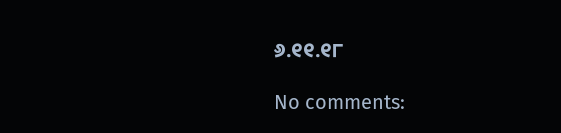୬.୧୧.୧୮

No comments: